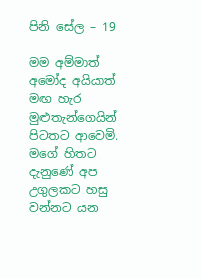පිනි සේල – 19

මම අම්මාත් අමෝද අයියාත් මඟ හැර මුළුතැන්ගෙයින් පිටතට ආවෙමි. මගේ හිතට දැනුණේ අප උගුලකට හසු වන්නට යන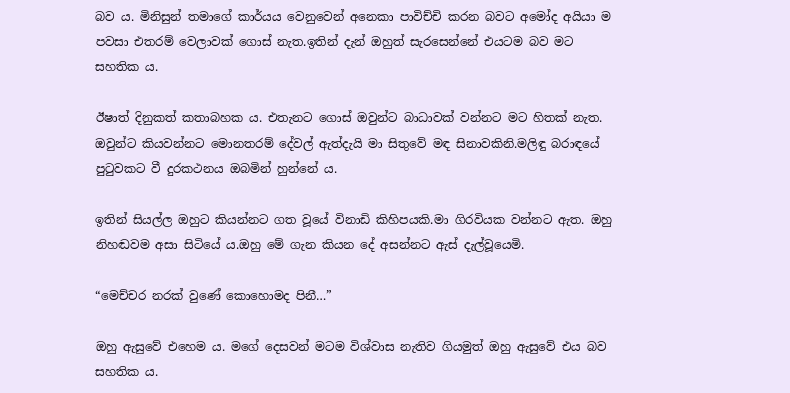බව ය. මිනිසුන් තමාගේ කාර්යය වෙනුවෙන් අනෙකා පාවිච්චි කරන බවට අමෝද අයියා ම පවසා එතරම් වෙලාවක් ගොස් නැත.ඉතින් දැන් ඔහුත් සැරසෙන්නේ එයටම බව මට සහතික ය.

ඊෂාත් දිනුකත් කතාබහක ය. එතැනට ගොස් ඔවුන්ට බාධාවක් වන්නට මට හිතක් නැත. ඔවුන්ට කියවන්නට මොනතරම් දේවල් ඇත්දැයි මා සිතුවේ මඳ සිනාවකිනි.මලිඳු බරාඳයේ පුටුවකට වී දුරකථනය ඔබමින් හුන්නේ ය.

ඉතින් සියල්ල ඔහුට කියන්නට ගත වූයේ විනාඩි කිහිපයකි.මා ගිරවියක වන්නට ඇත. ඔහු නිහඬවම අසා සිටියේ ය.ඔහු මේ ගැන කියන දේ අසන්නට ඇස් දැල්වූයෙමි.

“මෙච්චර නරක් වුණේ කොහොමද පිනී…”

ඔහු ඇසුවේ එහෙම ය. මගේ දෙසවන් මටම විශ්වාස නැතිව ගියමුත් ඔහු ඇසුවේ එය බව සහතික ය.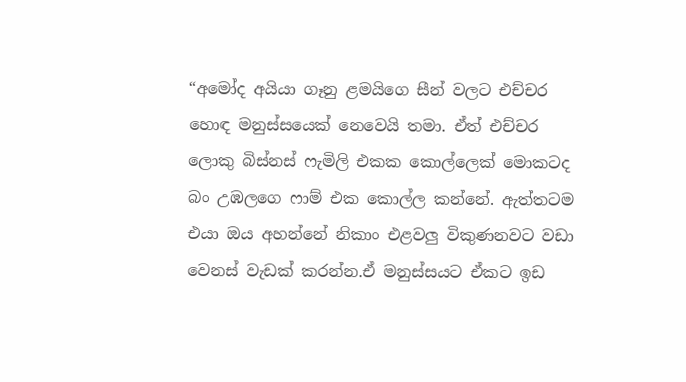“අමෝද අයියා ගෑනු ළමයිගෙ සීන් වලට එච්චර හොඳ මනුස්සයෙක් නෙවෙයි තමා. ඒත් එච්චර ලොකු බිස්නස් ෆැමිලි එකක කොල්ලෙක් මොකටද බං උඹලගෙ ෆාම් එක කොල්ල කන්නේ. ඇත්තටම එයා ඔය අහන්නේ නිකාං එළවලු විකුණනවට වඩා වෙනස් වැඩක් කරන්න.ඒ මනුස්සයට ඒකට ඉඩ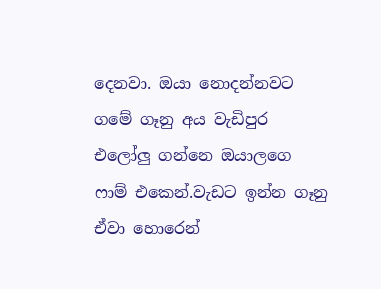දෙනවා. ඔයා නොදන්නවට ගමේ ගෑනු අය වැඩිපුර එලෝලු ගන්නෙ ඔයාලගෙ ෆාම් එකෙන්.වැඩට ඉන්න ගෑනු ඒවා හොරෙන්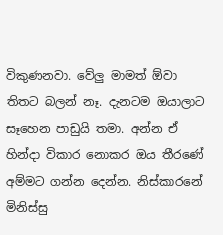විකුණනවා. වේලු මාමත් ඕවා තිතට බලන් නෑ. දැනටම ඔයාලාට සෑහෙන පාඩුයි තමා. අන්න ඒ හින්දා විකාර නොකර ඔය තීරණේ අම්මට ගන්න දෙන්න. නිස්කාරනේ මිනිස්සු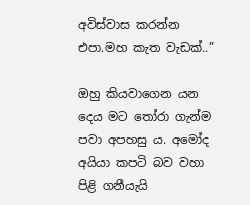අවිස්වාස කරන්න එපා.මහ කැත වැඩක්..”

ඔහු කියවාගෙන යන දෙය මට තෝරා ගැන්ම පවා අපහසු ය. අමෝද අයියා කපටි බව වහා පිළි ගනීයැයි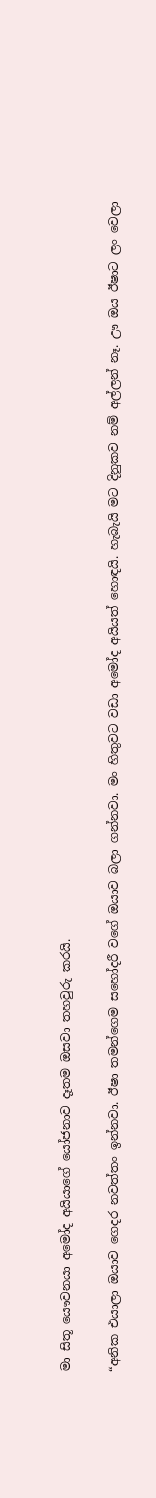මා සිතූ යෞවනයා අමෝද අයියාගේ යෝජනාව දෑතම ඔසවා තහවුරු කරයි.

“අනික එයාලා ඔයාව ගෙදර නවත්තං ඉන්නවා. ඊෂා තමන්ගෙම සහෝදරී වගේ ඔයාව බලා ගන්නවා. මං හිතුවට වඩා අමෝද අයියත් හොඳයි. හැබැයි මට දිනුකව නම් අල්ලන් නෑ. ඌ ඔය ඊෂාට ලං වෙලා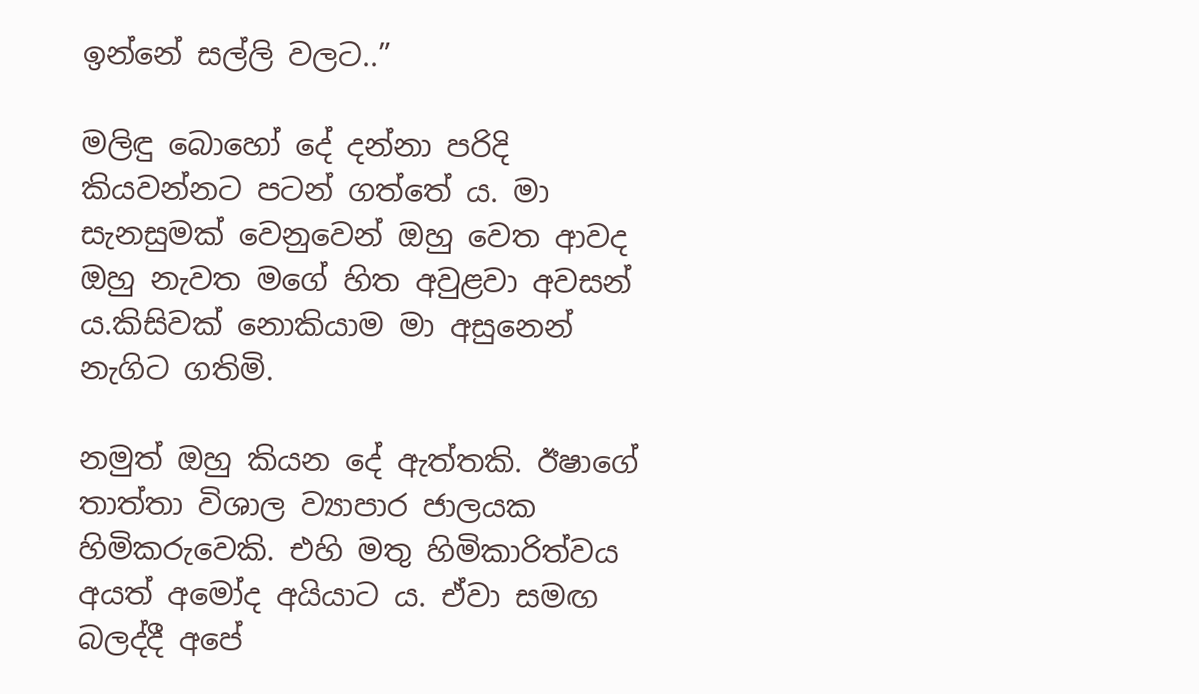ඉන්නේ සල්ලි වලට..”

මලිඳු බොහෝ දේ දන්නා පරිදි කියවන්නට පටන් ගත්තේ ය. මා සැනසුමක් වෙනුවෙන් ඔහු වෙත ආවද ඔහු නැවත මගේ හිත අවුළවා අවසන් ය.කිසිවක් නොකියාම මා අසුනෙන් නැගිට ගතිමි.

නමුත් ඔහු කියන දේ ඇත්‍තකි. ඊෂාගේ තාත්තා විශාල ව්‍යාපාර ජාලයක හිමිකරුවෙකි. එහි මතු හිමිකාරිත්වය අයත් අමෝද අයියාට ය. ඒවා සමඟ බලද්දී අපේ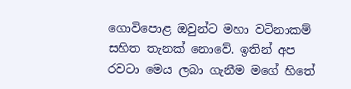ගොවිපොළ ඔවුන්ට මහා වටිනාකම් සහිත තැනක් නොවේ. ඉතින් අප රවටා මෙය ලබා ගැනීම මගේ හිතේ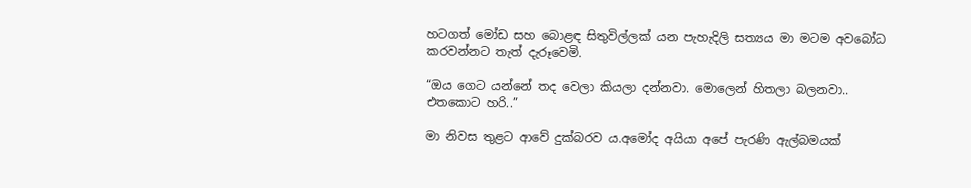හටගත් මෝඩ සහ බොළඳ සිතුවිල්ලක් යන පැහැදිලි සත්‍යය මා මටම අවබෝධ කරවන්නට තැත් දැරූවෙමි.

“ඔය ගෙට යන්නේ තද වෙලා කියලා දන්නවා. මොලෙන් හිතලා බලනවා.. එතකොට හරි..”

මා නිවස තුළට ආවේ දුක්බරව ය.අමෝද අයියා අපේ පැරණි ඇල්බමයක්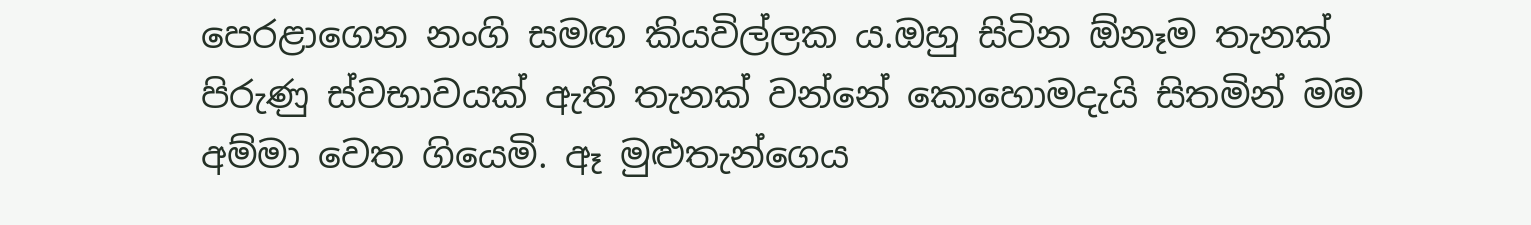පෙරළාගෙන නංගි සමඟ කියවිල්ලක ය.ඔහු සිටින ඕනෑම තැනක් පිරුණු ස්වභාවයක් ඇති තැනක් වන්නේ කොහොමදැයි සිතමින් මම අම්මා වෙත ගියෙමි. ඈ මුළුතැන්ගෙය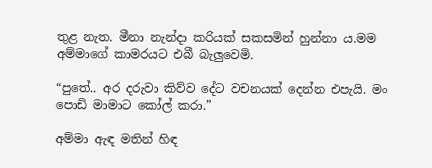තුළ නැත. මීනා නැන්දා කරියක් සකසමින් හුන්නා ය.මම අම්මාගේ කාමරයට එබී බැලුවෙමි.

“පුතේ.. අර දරුවා කිව්ව දේට වචනයක් දෙන්න එපැයි. මං පොඩි මාමාට කෝල් කරා.”

අම්මා ඇඳ මතින් හිඳ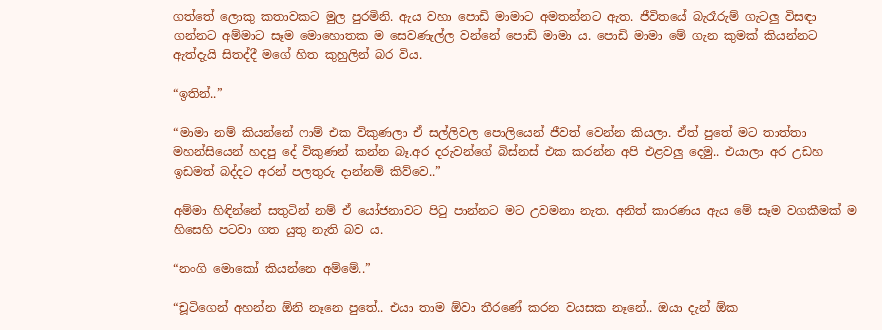ගත්තේ ලොකු කතාවකට මුල පුරමිනි. ඇය වහා පොඩි මාමාට අමතන්නට ඇත. ජීවිතයේ බැරෑරුම් ගැටලු විසඳා ගන්නට අම්මාට සෑම මොහොතක ම සෙවණැල්ල වන්නේ පොඩි මාමා ය. පොඩි මාමා මේ ගැන කුමක් කියන්නට ඇත්දැයි සිතද්දී මගේ හිත කුහුලින් බර විය.

“ඉතින්..”

“මාමා නම් කියන්නේ ෆාම් එක විකුණලා ඒ සල්ලිවල පොලියෙන් ජීවත් වෙන්න කියලා. ඒත් පුතේ මට තාත්තා මහන්සියෙන් හදපු දේ විකුණන් කන්න බෑ.අර දරුවන්ගේ බිස්නස් එක කරන්න අපි එළවලු දෙමු.. එයාලා අර උඩහ ඉඩමත් බද්දට අරන් පලතුරු දාන්නම් කිව්වෙ..”

අම්මා හිඳින්නේ සතුටින් නම් ඒ යෝජනාවට පිටු පාන්නට මට උවමනා නැත. අනිත් කාරණය ඇය මේ සෑම වගකීමක් ම හිසෙහි පටවා ගත යුතු නැති බව ය.

“නංගි මොකෝ කියන්නෙ අම්මේ..”

“චූටිගෙන් අහන්න ඕනි නෑනෙ පුතේ.. එයා තාම ඕවා තීරණේ කරන වයසක නෑනේ.. ඔයා දැන් ඕක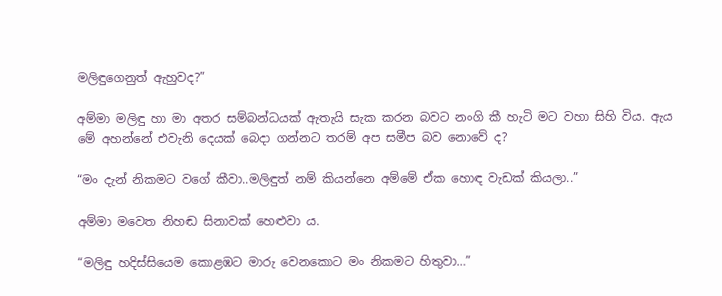මලිඳුගෙනුත් ඇහුවද?”

අම්මා මලිඳු හා මා අතර සම්බන්ධයක් ඇතැයි සැක කරන බවට නංගි කී හැටි මට වහා සිහි විය. ඇය මේ අහන්නේ එවැනි දෙයක් බෙදා ගන්නට තරම් අප සමීප බව නොවේ ද?

“මං දැන් නිකමට වගේ කීවා..මලිඳුත් නම් කියන්නෙ අම්මේ ඒක හොඳ වැඩක් කියලා..”

අම්මා මවෙත නිහඬ සිනාවක් හෙළුවා ය.

“මලිඳු හදිස්සියෙම කොළඹට මාරු වෙනකොට මං නිකමට හිතුවා…”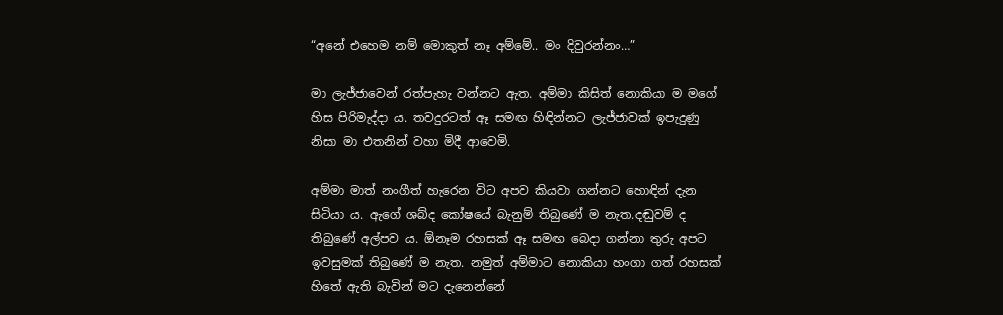“අනේ එහෙම නම් මොකුත් නෑ අම්මේ.. මං දිවුරන්නං…”

මා ලැජ්ජාවෙන් රත්පැහැ වන්නට ඇත. අම්මා කිසිත් නොකියා ම මගේ හිස පිරිමැද්දා ය. තවදුරටත් ඈ සමඟ හිඳින්නට ලැජ්ජාවක් ඉපැදුණු නිසා මා එතනින් වහා මිදී ආවෙමි.

අම්මා මාත් නංගීත් හැරෙන විට අපව කියවා ගන්නට හොඳින් දැන සිටියා ය. ඇගේ ශබ්ද කෝෂයේ බැනුම් තිබුණේ ම නැත.දඬුවම් ද තිබුණේ අල්පව ය. ඕනෑම රහසක් ඈ සමඟ බෙදා ගන්නා තුරු අපට ඉවසුමක් තිබුණේ ම නැත. නමුත් අම්මාට නොකියා හංගා ගත් රහසක් හිතේ ඇති බැවින් මට දැනෙන්නේ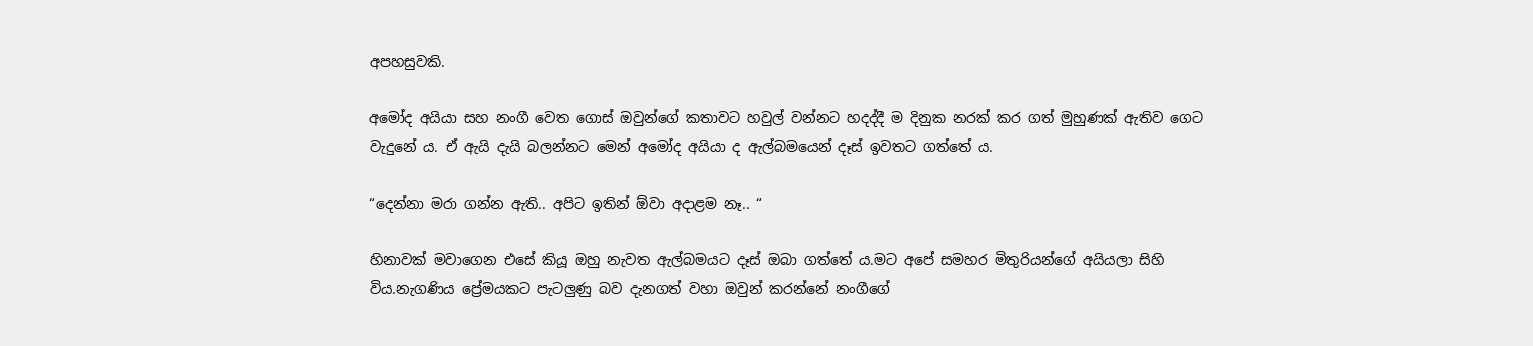අපහසුවකි.

අමෝද අයියා සහ නංගී වෙත ගොස් ඔවුන්ගේ කතාවට හවුල් වන්නට හදද්දී ම දිනුක නරක් කර ගත් මුහුණක් ඇතිව ගෙට වැදුනේ ය. ඒ ඇයි දැයි බලන්නට මෙන් අමෝද අයියා ද ඇල්බමයෙන් දෑස් ඉවතට ගත්තේ ය.

“දෙන්නා මරා ගන්න ඇති.. අපිට ඉතින් ඕවා අදාළම නෑ.. “

හිනාවක් මවාගෙන එසේ කියූ ඔහු නැවත ඇල්බමයට දෑස් ඔබා ගත්තේ ය.මට අපේ සමහර මිතුරියන්ගේ අයියලා සිහි විය.නැගණිය ප්‍රේමයකට පැටලුණු බව දැනගත් වහා ඔවුන් කරන්නේ නංගීගේ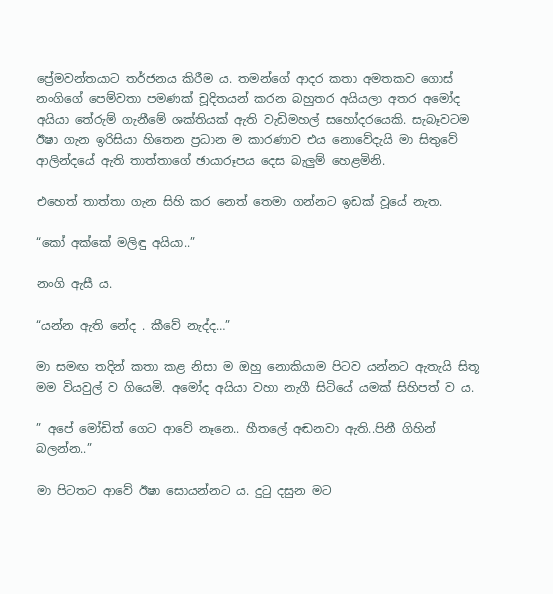ප්‍රේමවන්තයාට තර්ජනය කිරීම ය. තමන්ගේ ආදර කතා අමතකව ගොස් නංගිගේ පෙම්වතා පමණක් චූදිතයන් කරන බහුතර අයියලා අතර අමෝද අයියා තේරුම් ගැනීමේ ශක්තියක් ඇති වැඩිමහල් සහෝදරයෙකි. සැබෑවටම ඊෂා ගැන ඉරිසියා හිතෙන ප්‍රධාන ම කාරණාව එය නොවේදැයි මා සිතුවේ ආලින්දයේ ඇති තාත්තාගේ ඡායාරූපය දෙස බැලුම් හෙළමිනි.

එහෙත් තාත්තා ගැන සිහි කර නෙත් තෙමා ගන්නට ඉඩක් වූයේ නැත.

“කෝ අක්කේ මලිඳු අයියා..”

නංගි ඇසී ය.

“යන්න ඇති නේද . කීවේ නැද්ද…”

මා සමඟ තදින් කතා කළ නිසා ම ඔහු නොකියාම පිටව යන්නට ඇතැයි සිතූ මම වියවුල් ව ගියෙමි. අමෝද අයියා වහා නැගී සිටියේ යමක් සිහිපත් ව ය.

” අපේ මෝඩිත් ගෙට ආවේ නෑනෙ.. හීතලේ අඬනවා ඇති..පිනී ගිහින් බලන්න..”

මා පිටතට ආවේ ඊෂා සොයන්නට ය. දුටු දසුන මට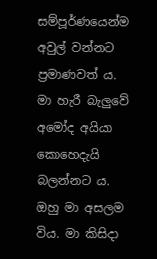සම්පූර්ණයෙන්ම අවුල් වන්නට ප්‍රමාණවත් ය. මා හැරී බැලුවේ අමෝද අයියා කොහෙදැයි බලන්නට ය. ඔහු මා අසලම විය. මා කිසිදා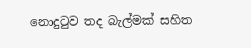නොදුටුව තද බැල්මක් සහිත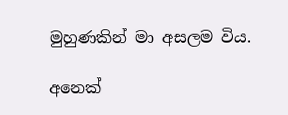මුහුණකින් මා අසලම විය.

අනෙක්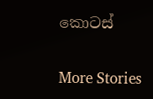කොටස්

More Stories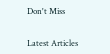Don't Miss


Latest Articles